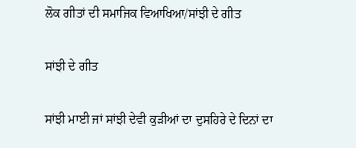ਲੋਕ ਗੀਤਾਂ ਦੀ ਸਮਾਜਿਕ ਵਿਆਖਿਆ/ਸਾਂਝੀ ਦੇ ਗੀਤ

ਸਾਂਝੀ ਦੇ ਗੀਤ

ਸਾਂਝੀ ਮਾਈ ਜਾਂ ਸਾਂਝੀ ਦੇਵੀ ਕੁੜੀਆਂ ਦਾ ਦੁਸਹਿਰੇ ਦੇ ਦਿਨਾਂ ਦਾ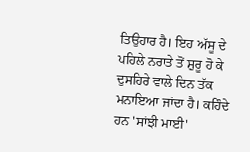ਤਿਉਹਾਰ ਹੈ। ਇਹ ਅੱਸੂ ਦੇ ਪਹਿਲੇ ਨਰਾਤੇ ਤੋਂ ਸ਼ੁਰੂ ਹੋ ਕੇ ਦੁਸਹਿਰੇ ਵਾਲੇ ਦਿਨ ਤੱਕ ਮਨਾਇਆ ਜਾਂਦਾ ਹੈ। ਕਹਿੰਦੇ ਹਨ 'ਸਾਂਝੀ ਮਾਈ'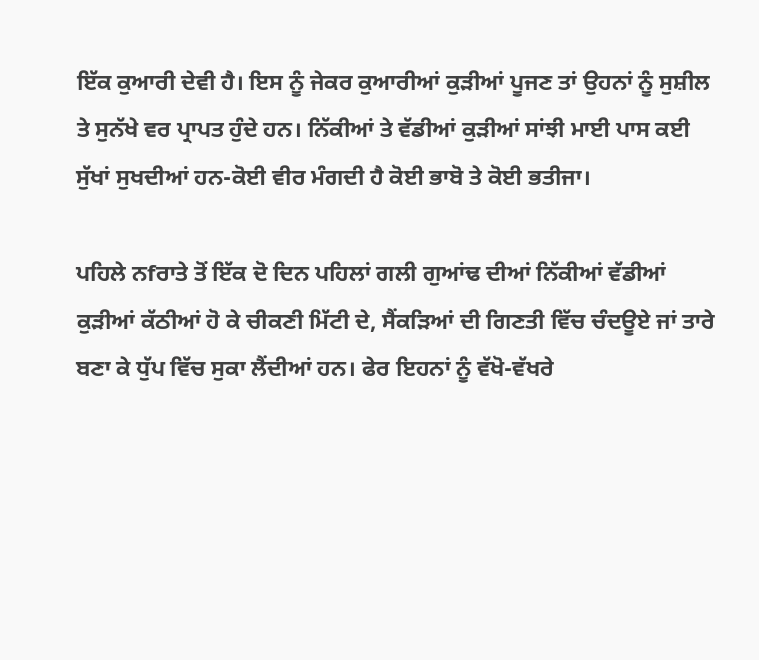ਇੱਕ ਕੁਆਰੀ ਦੇਵੀ ਹੈ। ਇਸ ਨੂੰ ਜੇਕਰ ਕੁਆਰੀਆਂ ਕੁੜੀਆਂ ਪੂਜਣ ਤਾਂ ਉਹਨਾਂ ਨੂੰ ਸੁਸ਼ੀਲ ਤੇ ਸੁਨੱਖੇ ਵਰ ਪ੍ਰਾਪਤ ਹੁੰਦੇ ਹਨ। ਨਿੱਕੀਆਂ ਤੇ ਵੱਡੀਆਂ ਕੁੜੀਆਂ ਸਾਂਝੀ ਮਾਈ ਪਾਸ ਕਈ ਸੁੱਖਾਂ ਸੁਖਦੀਆਂ ਹਨ-ਕੋਈ ਵੀਰ ਮੰਗਦੀ ਹੈ ਕੋਈ ਭਾਬੋ ਤੇ ਕੋਈ ਭਤੀਜਾ।

ਪਹਿਲੇ ਨfਰਾਤੇ ਤੋਂ ਇੱਕ ਦੋ ਦਿਨ ਪਹਿਲਾਂ ਗਲੀ ਗੁਆਂਢ ਦੀਆਂ ਨਿੱਕੀਆਂ ਵੱਡੀਆਂ ਕੁੜੀਆਂ ਕੱਠੀਆਂ ਹੋ ਕੇ ਚੀਕਣੀ ਮਿੱਟੀ ਦੇ, ਸੈਂਕੜਿਆਂ ਦੀ ਗਿਣਤੀ ਵਿੱਚ ਚੰਦਊਏ ਜਾਂ ਤਾਰੇ ਬਣਾ ਕੇ ਧੁੱਪ ਵਿੱਚ ਸੁਕਾ ਲੈਂਦੀਆਂ ਹਨ। ਫੇਰ ਇਹਨਾਂ ਨੂੰ ਵੱਖੋ-ਵੱਖਰੇ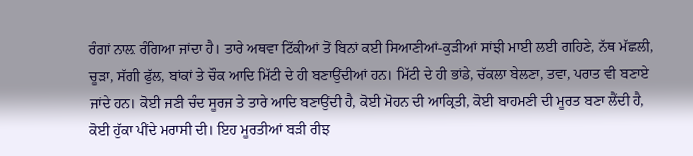ਰੰਗਾਂ ਨਾਲ਼ ਰੰਗਿਆ ਜਾਂਦਾ ਹੈ। ਤਾਰੇ ਅਥਵਾ ਟਿੱਕੀਆਂ ਤੋਂ ਬਿਨਾਂ ਕਈ ਸਿਆਣੀਆਂ-ਕੁੜੀਆਂ ਸਾਂਝੀ ਮਾਈ ਲਈ ਗਹਿਣੇ, ਨੱਥ ਮੱਛਲੀ, ਚੂੜਾ, ਸੱਗੀ ਫੁੱਲ, ਬਾਂਕਾਂ ਤੇ ਚੌਕ ਆਦਿ ਮਿੱਟੀ ਦੇ ਹੀ ਬਣਾਉਂਦੀਆਂ ਹਨ। ਮਿੱਟੀ ਦੇ ਹੀ ਭਾਂਡੇ, ਚੱਕਲਾ ਬੇਲਣਾ, ਤਵਾ, ਪਰਾਤ ਵੀ ਬਣਾਏ ਜਾਂਦੇ ਹਨ। ਕੋਈ ਜਣੀ ਚੰਦ ਸੂਰਜ ਤੇ ਤਾਰੇ ਆਦਿ ਬਣਾਉਂਦੀ ਹੈ, ਕੋਈ ਮੋਹਨ ਦੀ ਆਕ੍ਰਿਤੀ, ਕੋਈ ਬਾਹਮਣੀ ਦੀ ਮੂਰਤ ਬਣਾ ਲੈਂਦੀ ਹੈ, ਕੋਈ ਹੁੱਕਾ ਪੀਂਦੇ ਮਰਾਸੀ ਦੀ। ਇਹ ਮੂਰਤੀਆਂ ਬੜੀ ਰੀਝ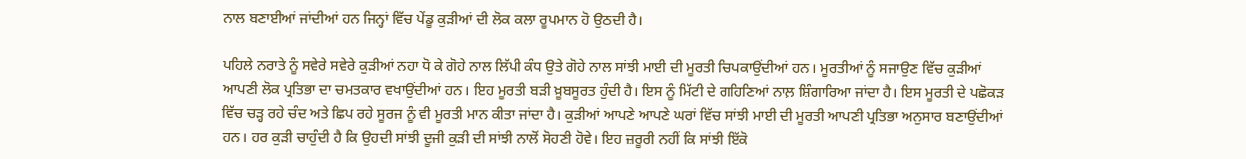ਨਾਲ ਬਣਾਈਆਂ ਜਾਂਦੀਆਂ ਹਨ ਜਿਨ੍ਹਾਂ ਵਿੱਚ ਪੇਂਡੂ ਕੁੜੀਆਂ ਦੀ ਲੋਕ ਕਲਾ ਰੂਪਮਾਨ ਹੋ ਉਠਦੀ ਹੈ।

ਪਹਿਲੇ ਨਰਾਤੇ ਨੂੰ ਸਵੇਰੇ ਸਵੇਰੇ ਕੁੜੀਆਂ ਨਹਾ ਧੋ ਕੇ ਗੋਹੇ ਨਾਲ ਲਿੱਪੀ ਕੰਧ ਉਤੇ ਗੋਹੇ ਨਾਲ ਸਾਂਝੀ ਮਾਈ ਦੀ ਮੂਰਤੀ ਚਿਪਕਾਉਂਦੀਆਂ ਹਨ। ਮੂਰਤੀਆਂ ਨੂੰ ਸਜਾਉਣ ਵਿੱਚ ਕੁੜੀਆਂ ਆਪਣੀ ਲੋਕ ਪ੍ਰਤਿਭਾ ਦਾ ਚਮਤਕਾਰ ਵਖਾਉਂਦੀਆਂ ਹਨ। ਇਹ ਮੂਰਤੀ ਬੜੀ ਖ਼ੂਬਸੂਰਤ ਹੁੰਦੀ ਹੈ। ਇਸ ਨੂੰ ਮਿੱਟੀ ਦੇ ਗਹਿਣਿਆਂ ਨਾਲ਼ ਸ਼ਿੰਗਾਰਿਆ ਜਾਂਦਾ ਹੈ। ਇਸ ਮੂਰਤੀ ਦੇ ਪਛੋਕੜ ਵਿੱਚ ਚੜ੍ਹ ਰਹੇ ਚੰਦ ਅਤੇ ਛਿਪ ਰਹੇ ਸੂਰਜ ਨੂੰ ਵੀ ਮੂਰਤੀ ਮਾਨ ਕੀਤਾ ਜਾਂਦਾ ਹੈ। ਕੁੜੀਆਂ ਆਪਣੇ ਆਪਣੇ ਘਰਾਂ ਵਿੱਚ ਸਾਂਝੀ ਮਾਈ ਦੀ ਮੂਰਤੀ ਆਪਣੀ ਪ੍ਰਤਿਭਾ ਅਨੁਸਾਰ ਬਣਾਉਂਦੀਆਂ ਹਨ। ਹਰ ਕੁੜੀ ਚਾਹੁੰਦੀ ਹੈ ਕਿ ਉਹਦੀ ਸਾਂਝੀ ਦੂਜੀ ਕੁੜੀ ਦੀ ਸਾਂਝੀ ਨਾਲੋਂ ਸੋਹਣੀ ਹੋਵੇ। ਇਹ ਜ਼ਰੂਰੀ ਨਹੀਂ ਕਿ ਸਾਂਝੀ ਇੱਕੋ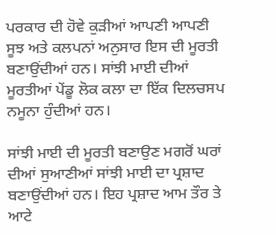ਪਰਕਾਰ ਦੀ ਹੋਵੇ ਕੁੜੀਆਂ ਆਪਣੀ ਆਪਣੀ ਸੂਝ ਅਤੇ ਕਲਪਨਾਂ ਅਨੁਸਾਰ ਇਸ ਦੀ ਮੂਰਤੀ ਬਣਾਉਂਦੀਆਂ ਹਨ। ਸਾਂਝੀ ਮਾਈ ਦੀਆਂ ਮੂਰਤੀਆਂ ਪੇਂਡੂ ਲੋਕ ਕਲਾ ਦਾ ਇੱਕ ਦਿਲਚਸਪ ਨਮੂਨਾ ਹੁੰਦੀਆਂ ਹਨ।

ਸਾਂਝੀ ਮਾਈ ਦੀ ਮੂਰਤੀ ਬਣਾਉਣ ਮਗਰੋਂ ਘਰਾਂ ਦੀਆਂ ਸੁਆਣੀਆਂ ਸਾਂਝੀ ਮਾਈ ਦਾ ਪ੍ਰਸ਼ਾਦ ਬਣਾਉਂਦੀਆਂ ਹਨ। ਇਹ ਪ੍ਰਸ਼ਾਦ ਆਮ ਤੌਰ ਤੇ ਆਟੇ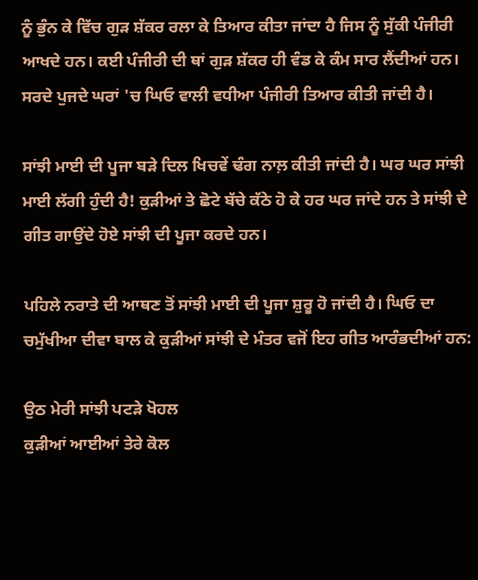ਨੂੰ ਭੁੰਨ ਕੇ ਵਿੱਚ ਗੁੜ ਸ਼ੱਕਰ ਰਲਾ ਕੇ ਤਿਆਰ ਕੀਤਾ ਜਾਂਦਾ ਹੈ ਜਿਸ ਨੂੰ ਸੁੱਕੀ ਪੰਜੀਰੀ ਆਖਦੇ ਹਨ। ਕਈ ਪੰਜੀਰੀ ਦੀ ਥਾਂ ਗੁੜ ਸ਼ੱਕਰ ਹੀ ਵੰਡ ਕੇ ਕੰਮ ਸਾਰ ਲੈਂਦੀਆਂ ਹਨ। ਸਰਦੇ ਪੁਜਦੇ ਘਰਾਂ 'ਚ ਘਿਓ ਵਾਲੀ ਵਧੀਆ ਪੰਜੀਰੀ ਤਿਆਰ ਕੀਤੀ ਜਾਂਦੀ ਹੈ।

ਸਾਂਝੀ ਮਾਈ ਦੀ ਪੂਜਾ ਬੜੇ ਦਿਲ ਖਿਚਵੇਂ ਢੰਗ ਨਾਲ਼ ਕੀਤੀ ਜਾਂਦੀ ਹੈ। ਘਰ ਘਰ ਸਾਂਝੀ ਮਾਈ ਲੱਗੀ ਹੁੰਦੀ ਹੈ! ਕੁੜੀਆਂ ਤੇ ਛੋਟੇ ਬੱਚੇ ਕੱਠੇ ਹੋ ਕੇ ਹਰ ਘਰ ਜਾਂਦੇ ਹਨ ਤੇ ਸਾਂਝੀ ਦੇ ਗੀਤ ਗਾਉਂਦੇ ਹੋਏ ਸਾਂਝੀ ਦੀ ਪੂਜਾ ਕਰਦੇ ਹਨ।

ਪਹਿਲੇ ਨਰਾਤੇ ਦੀ ਆਥਣ ਤੋਂ ਸਾਂਝੀ ਮਾਈ ਦੀ ਪੂਜਾ ਸ਼ੁਰੂ ਹੋ ਜਾਂਦੀ ਹੈ। ਘਿਓ ਦਾ ਚਮੁੱਖੀਆ ਦੀਵਾ ਬਾਲ ਕੇ ਕੁੜੀਆਂ ਸਾਂਝੀ ਦੇ ਮੰਤਰ ਵਜੋਂ ਇਹ ਗੀਤ ਆਰੰਭਦੀਆਂ ਹਨ:

ਉਠ ਮੇਰੀ ਸਾਂਝੀ ਪਟੜੇ ਖੋਹਲ
ਕੁੜੀਆਂ ਆਈਆਂ ਤੇਰੇ ਕੋਲ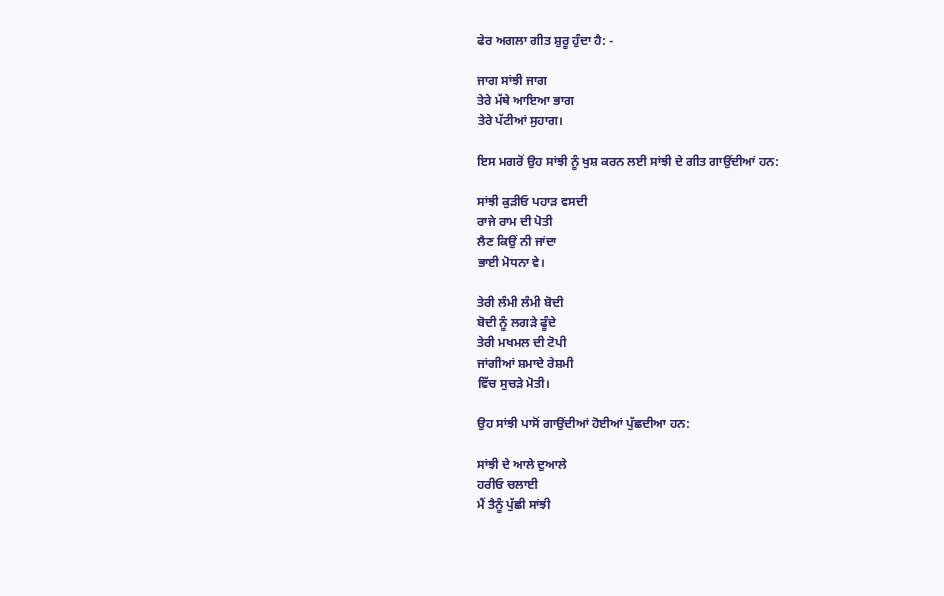ਫੇਰ ਅਗਲਾ ਗੀਤ ਸ਼ੁਰੂ ਹੁੰਦਾ ਹੈ: -

ਜਾਗ ਸਾਂਝੀ ਜਾਗ
ਤੇਰੇ ਮੱਥੇ ਆਇਆ ਭਾਗ
ਤੇਰੇ ਪੱਟੀਆਂ ਸੁਹਾਗ।

ਇਸ ਮਗਰੋਂ ਉਹ ਸਾਂਝੀ ਨੂੰ ਖੁਸ਼ ਕਰਨ ਲਈ ਸਾਂਝੀ ਦੇ ਗੀਤ ਗਾਉਂਦੀਆਂ ਹਨ:

ਸਾਂਝੀ ਕੁੜੀਓ ਪਹਾੜ ਵਸਦੀ
ਰਾਜੇ ਰਾਮ ਦੀ ਪੋਤੀ
ਲੈਣ ਕਿਉਂ ਨੀ ਜਾਂਦਾ
ਭਾਈ ਮੋਧਨਾ ਵੇ।

ਤੇਰੀ ਲੰਮੀ ਲੰਮੀ ਬੋਦੀ
ਬੋਦੀ ਨੂੰ ਲਗੜੇ ਫੂੰਦੇ
ਤੇਰੀ ਮਖਮਲ ਦੀ ਟੋਪੀ
ਜਾਂਗੀਆਂ ਸ਼ਮਾਦੇ ਰੇਸ਼ਮੀ
ਵਿੱਚ ਸੁਚੜੇ ਮੋਤੀ।

ਉਹ ਸਾਂਝੀ ਪਾਸੋਂ ਗਾਉਂਦੀਆਂ ਹੋਈਆਂ ਪੁੱਛਦੀਆ ਹਨ:

ਸਾਂਝੀ ਦੇ ਆਲੇ ਦੁਆਲੇ
ਹਰੀਓ ਚਲਾਈ
ਮੈਂ ਤੈਨੂੰ ਪੁੱਛੀ ਸਾਂਝੀ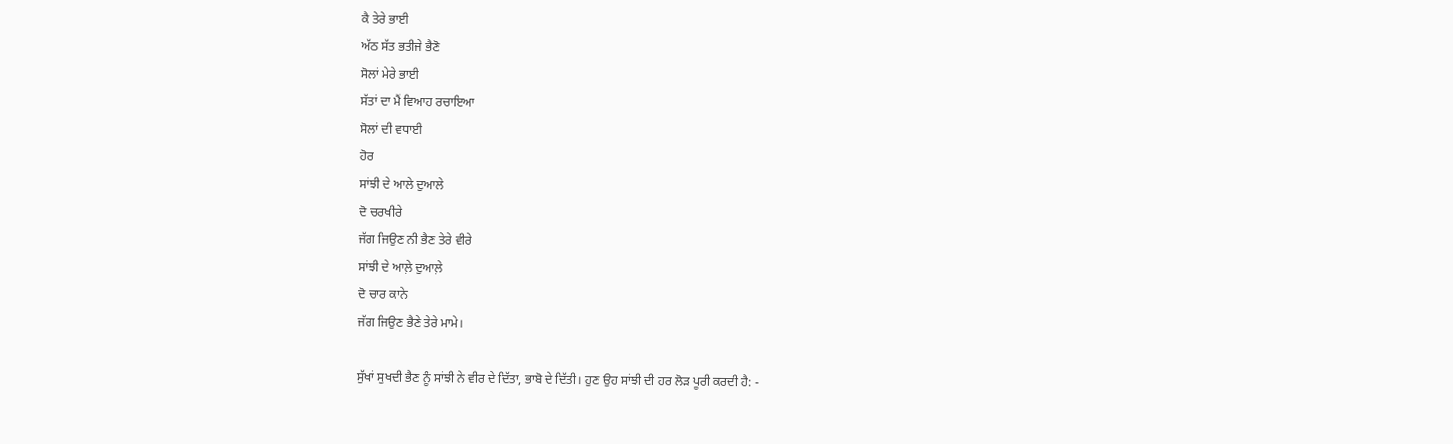ਕੈ ਤੇਰੇ ਭਾਈ
ਅੱਠ ਸੱਤ ਭਤੀਜੇ ਭੈਣੋ
ਸੋਲਾਂ ਮੇਰੇ ਭਾਈ
ਸੱਤਾਂ ਦਾ ਮੈਂ ਵਿਆਹ ਰਚਾਇਆ
ਸੋਲਾਂ ਦੀ ਵਧਾਈ
ਹੋਰ
ਸਾਂਝੀ ਦੇ ਆਲੇ ਦੁਆਲੇ
ਦੋ ਚਰਖੀਰੇ
ਜੱਗ ਜਿਉਣ ਨੀ ਭੈਣ ਤੇਰੇ ਵੀਰੇ
ਸਾਂਝੀ ਦੇ ਆਲ਼ੇ ਦੁਆਲ਼ੇ
ਦੋ ਚਾਰ ਕਾਨੇ
ਜੱਗ ਜਿਉਣ ਭੈਣੇ ਤੇਰੇ ਮਾਮੇ।

ਸੁੱਖਾਂ ਸੁਖਦੀ ਭੈਣ ਨੂੰ ਸਾਂਝੀ ਨੇ ਵੀਰ ਦੇ ਦਿੱਤਾ, ਭਾਬੋ ਦੇ ਦਿੱਤੀ। ਹੁਣ ਉਹ ਸਾਂਝੀ ਦੀ ਹਰ ਲੋੜ ਪੂਰੀ ਕਰਦੀ ਹੈ: -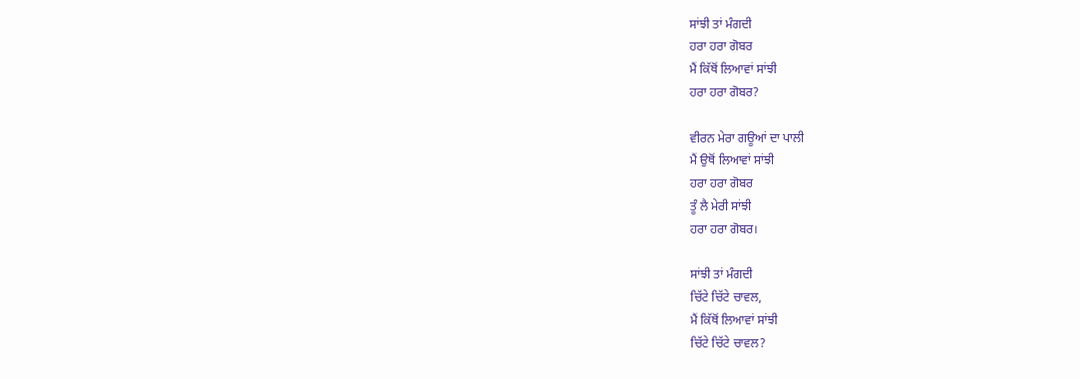ਸਾਂਝੀ ਤਾਂ ਮੰਗਦੀ
ਹਰਾ ਹਰਾ ਗੋਬਰ
ਮੈਂ ਕਿੱਥੋਂ ਲਿਆਵਾਂ ਸਾਂਝੀ
ਹਰਾ ਹਰਾ ਗੋਬਰ?

ਵੀਰਨ ਮੇਰਾ ਗਊਆਂ ਦਾ ਪਾਲੀ
ਮੈਂ ਉਥੋਂ ਲਿਆਵਾਂ ਸਾਂਝੀ
ਹਰਾ ਹਰਾ ਗੋਬਰ
ਤੂੰ ਲੈ ਮੇਰੀ ਸਾਂਝੀ
ਹਰਾ ਹਰਾ ਗੋਬਰ।

ਸਾਂਝੀ ਤਾਂ ਮੰਗਦੀ
ਚਿੱਟੇ ਚਿੱਟੇ ਚਾਵਲ,
ਮੈਂ ਕਿੱਥੋਂ ਲਿਆਵਾਂ ਸਾਂਝੀ
ਚਿੱਟੇ ਚਿੱਟੇ ਚਾਵਲ?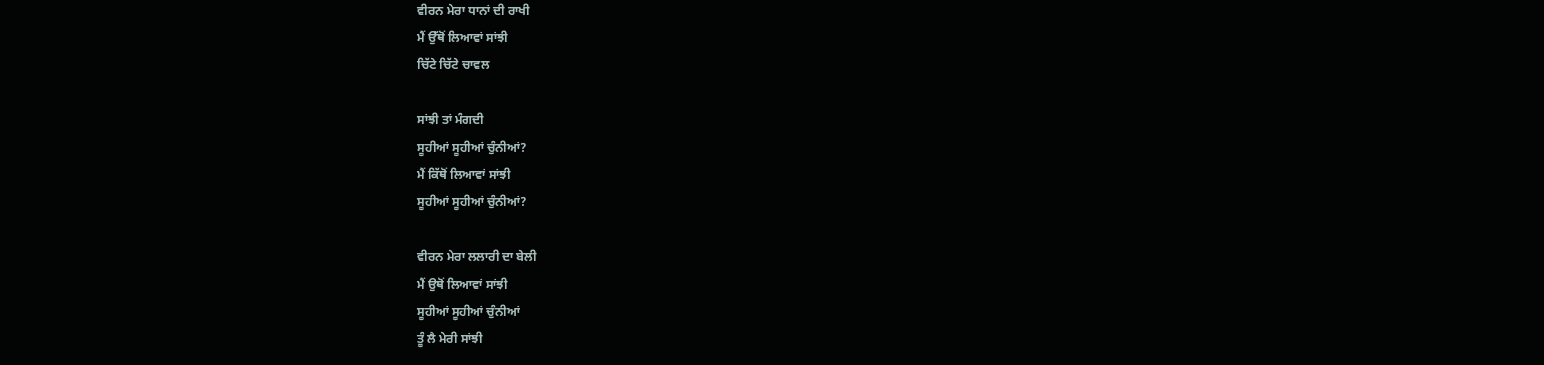ਵੀਰਨ ਮੇਰਾ ਧਾਨਾਂ ਦੀ ਰਾਖੀ
ਮੈਂ ਉੱਥੋਂ ਲਿਆਵਾਂ ਸਾਂਝੀ
ਚਿੱਟੇ ਚਿੱਟੇ ਚਾਵਲ

ਸਾਂਝੀ ਤਾਂ ਮੰਗਦੀ
ਸੂਹੀਆਂ ਸੂਹੀਆਂ ਚੁੰਨੀਆਂ?
ਮੈਂ ਕਿੱਥੋਂ ਲਿਆਵਾਂ ਸਾਂਝੀ
ਸੂਹੀਆਂ ਸੂਹੀਆਂ ਚੁੰਨੀਆਂ?

ਵੀਰਨ ਮੇਰਾ ਲਲਾਰੀ ਦਾ ਬੇਲੀ
ਮੈਂ ਉਥੋਂ ਲਿਆਵਾਂ ਸਾਂਝੀ
ਸੂਹੀਆਂ ਸੂਹੀਆਂ ਚੁੰਨੀਆਂ
ਤੂੰ ਲੈ ਮੇਰੀ ਸਾਂਝੀ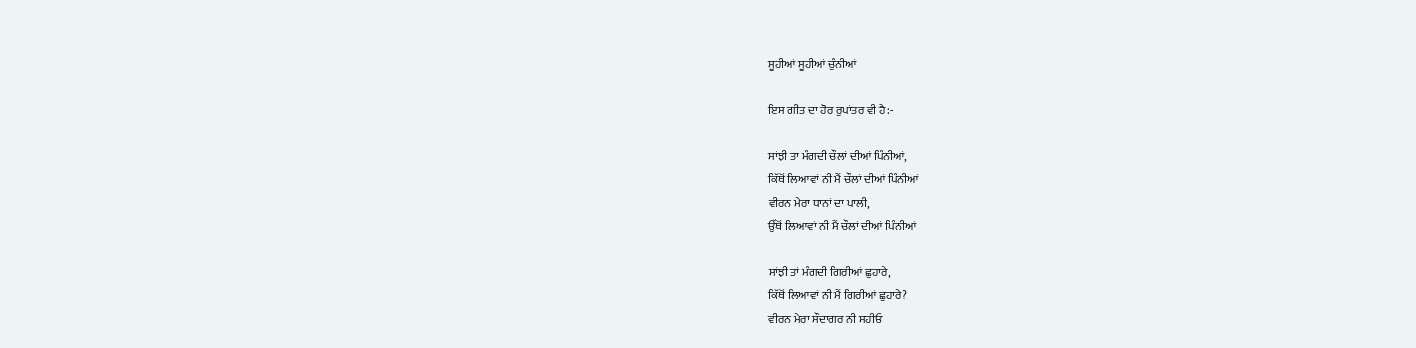ਸੂਹੀਆਂ ਸੂਹੀਆਂ ਚੁੰਨੀਆਂ

ਇਸ ਗੀਤ ਦਾ ਹੋਰ ਰੁਪਾਂਤਰ ਵੀ ਹੈ:-

ਸਾਂਝੀ ਤਾ ਮੰਗਦੀ ਚੌਲਾਂ ਦੀਆਂ ਪਿੰਨੀਆਂ,
ਕਿੱਥੋਂ ਲਿਆਵਾਂ ਨੀ ਮੈਂ ਚੌਲਾਂ ਦੀਆਂ ਪਿੰਨੀਆਂ
ਵੀਰਨ ਮੇਰਾ ਧਾਨਾਂ ਦਾ ਪਾਲੀ,
ਉੱਥੋਂ ਲਿਆਵਾਂ ਨੀ ਮੈਂ ਚੌਲਾਂ ਦੀਆਂ ਪਿੰਨੀਆਂ

ਸਾਂਝੀ ਤਾਂ ਮੰਗਦੀ ਗਿਰੀਆਂ ਛੁਹਾਰੇ,
ਕਿੱਥੋਂ ਲਿਆਵਾਂ ਨੀ ਮੈਂ ਗਿਰੀਆਂ ਛੁਹਾਰੇ?
ਵੀਰਨ ਮੇਰਾ ਸੌਦਾਗਰ ਨੀ ਸਹੀਓ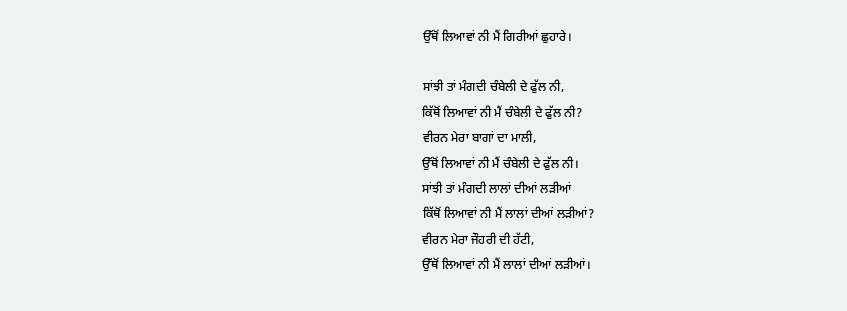ਉੱਥੋਂ ਲਿਆਵਾਂ ਨੀ ਮੈਂ ਗਿਰੀਆਂ ਛੁਹਾਰੇ।

ਸਾਂਝੀ ਤਾਂ ਮੰਗਦੀ ਚੰਬੇਲੀ ਦੇ ਫੁੱਲ ਨੀ,
ਕਿੱਥੋਂ ਲਿਆਵਾਂ ਨੀ ਮੈਂ ਚੰਬੇਲੀ ਦੇ ਫੁੱਲ ਨੀ?
ਵੀਰਨ ਮੇਰਾ ਬਾਗਾਂ ਦਾ ਮਾਲੀ,
ਉੱਥੋਂ ਲਿਆਵਾਂ ਨੀ ਮੈਂ ਚੰਬੇਲੀ ਦੇ ਫੁੱਲ ਨੀ।
ਸਾਂਝੀ ਤਾਂ ਮੰਗਦੀ ਲਾਲਾਂ ਦੀਆਂ ਲੜੀਆਂ
ਕਿੱਥੋਂ ਲਿਆਵਾਂ ਨੀ ਮੈਂ ਲਾਲਾਂ ਦੀਆਂ ਲੜੀਆਂ?
ਵੀਰਨ ਮੇਰਾ ਜੌਹਰੀ ਦੀ ਹੱਟੀ,
ਉੱਥੋਂ ਲਿਆਵਾਂ ਨੀ ਮੈਂ ਲਾਲਾਂ ਦੀਆਂ ਲੜੀਆਂ।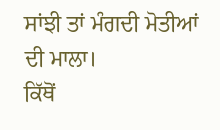ਸਾਂਝੀ ਤਾਂ ਮੰਗਦੀ ਮੋਤੀਆਂ ਦੀ ਮਾਲਾ।
ਕਿੱਥੋਂ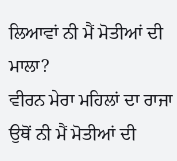ਲਿਆਵਾਂ ਨੀ ਮੈਂ ਮੋਤੀਆਂ ਦੀ ਮਾਲਾ?
ਵੀਰਨ ਮੇਰਾ ਮਹਿਲਾਂ ਦਾ ਰਾਜਾ
ਉਥੋਂ ਨੀ ਮੈਂ ਮੋਤੀਆਂ ਦੀ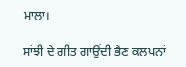ਮਾਲਾ।

ਸਾਂਝੀ ਦੇ ਗੀਤ ਗਾਉਂਦੀ ਭੈਣ ਕਲਪਨਾਂ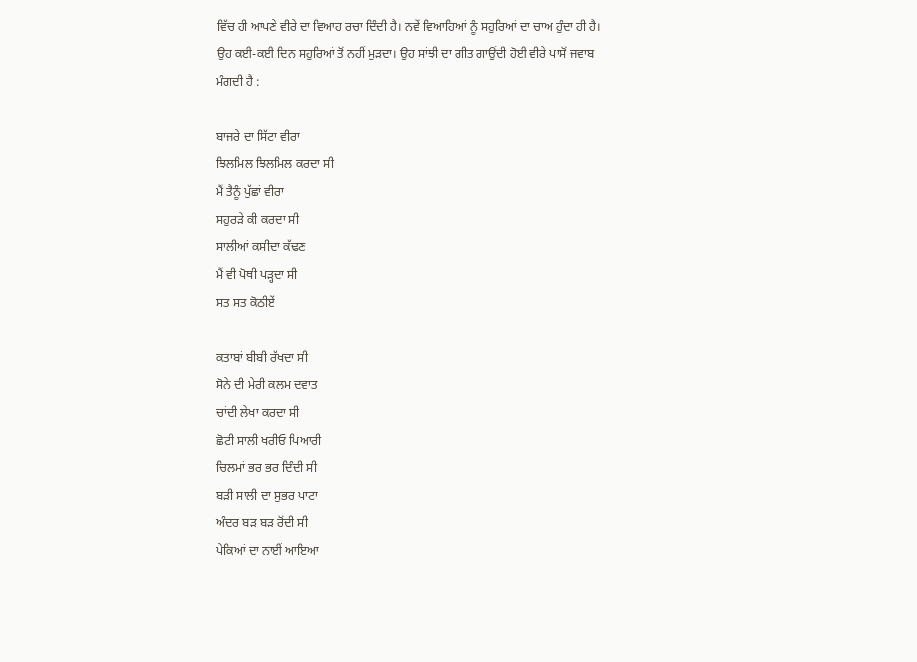ਵਿੱਚ ਹੀ ਆਪਣੇ ਵੀਰੇ ਦਾ ਵਿਆਹ ਰਚਾ ਦਿੰਦੀ ਹੈ। ਨਵੇਂ ਵਿਆਹਿਆਂ ਨੂੰ ਸਹੁਰਿਆਂ ਦਾ ਚਾਅ ਹੁੰਦਾ ਹੀ ਹੈ। ਉਹ ਕਈ-ਕਈ ਦਿਨ ਸਹੁਰਿਆਂ ਤੋਂ ਨਹੀਂ ਮੁੜਦਾ। ਉਹ ਸਾਂਝੀ ਦਾ ਗੀਤ ਗਾਉਂਦੀ ਹੋਈ ਵੀਰੇ ਪਾਸੋਂ ਜਵਾਬ ਮੰਗਦੀ ਹੈ :

ਬਾਜਰੇ ਦਾ ਸਿੱਟਾ ਵੀਰਾ
ਝਿਲਮਿਲ ਝਿਲਮਿਲ ਕਰਦਾ ਸੀ
ਮੈਂ ਤੈਨੂੰ ਪੁੱਛਾਂ ਵੀਰਾ
ਸਹੁਰੜੇ ਕੀ ਕਰਦਾ ਸੀ
ਸਾਲੀਆਂ ਕਸੀਦਾ ਕੱਢਣ
ਮੈਂ ਵੀ ਪੋਥੀ ਪੜ੍ਹਦਾ ਸੀ
ਸਤ ਸਤ ਕੋਠੀਏਂ

ਕਤਾਬਾਂ ਬੀਬੀ ਰੱਖਦਾ ਸੀ
ਸੋਨੇ ਦੀ ਮੇਰੀ ਕਲਮ ਦਵਾਤ
ਚਾਂਦੀ ਲੇਖਾ ਕਰਦਾ ਸੀ
ਛੋਟੀ ਸਾਲੀ ਖਰੀਓ ਪਿਆਰੀ
ਚਿਲਮਾਂ ਭਰ ਭਰ ਦਿੰਦੀ ਸੀ
ਬੜੀ ਸਾਲੀ ਦਾ ਸੁਭਰ ਪਾਟਾ
ਅੰਦਰ ਬੜ ਬੜ ਰੋਂਦੀ ਸੀ
ਪੇਕਿਆਂ ਦਾ ਨਾਈਂ ਆਇਆ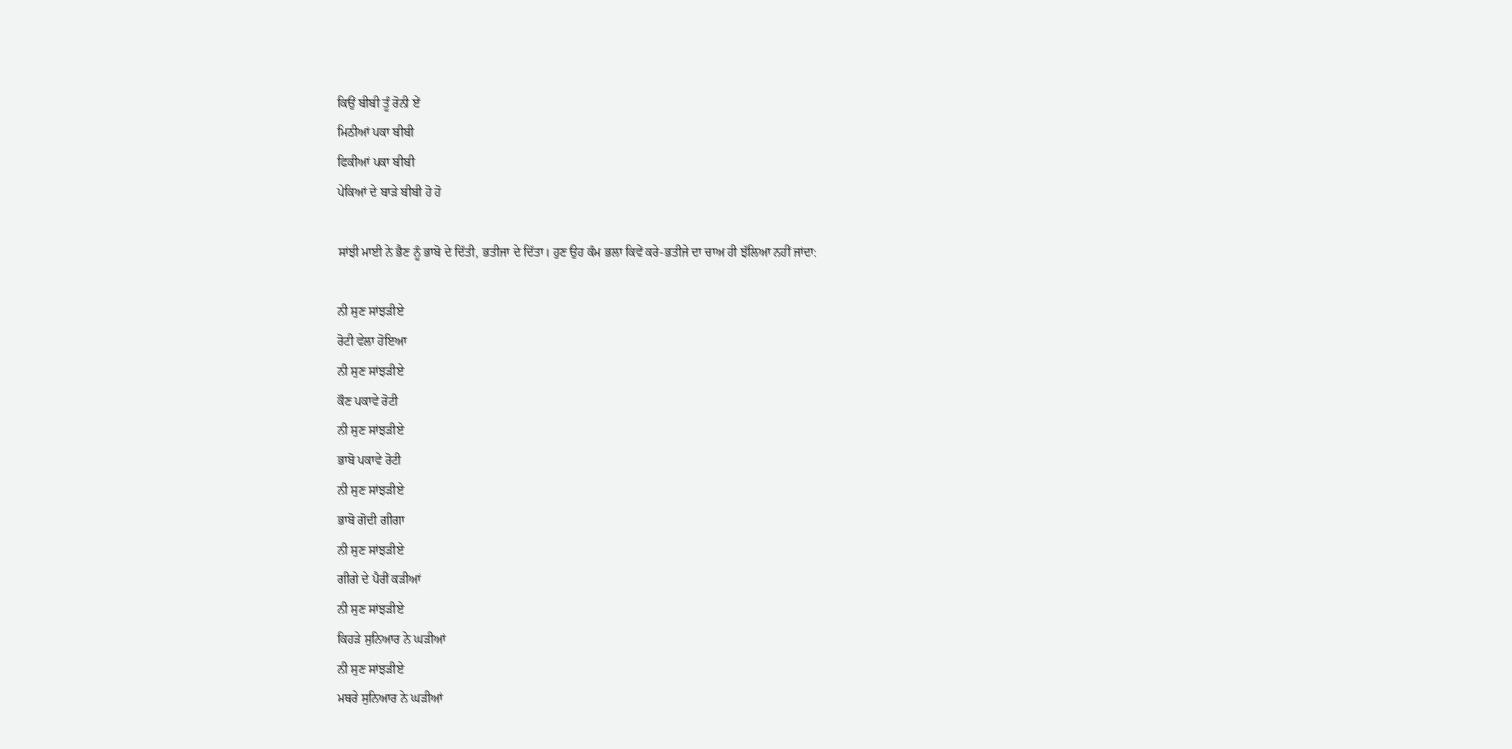ਕਿਉਂ ਬੀਬੀ ਤੂੰ ਰੋਨੀ ਏਂ
ਮਿਠੀਆਂ ਪਕਾ ਬੀਬੀ
ਫਿਕੀਆਂ ਪਕਾ ਬੀਬੀ
ਪੇਕਿਆਂ ਦੇ ਬਾੜੇ ਬੀਬੀ ਹੋ ਹੋ

ਸਾਂਝੀ ਮਾਈ ਨੇ ਭੈਣ ਨੂੰ ਭਾਬੋ ਦੇ ਦਿੱਤੀ, ਭਤੀਜਾ ਦੇ ਦਿੱਤਾ। ਹੁਣ ਉਹ ਕੰਮ ਭਲਾ ਕਿਵੇਂ ਕਰੇ-ਭਤੀਜੇ ਦਾ ਚਾਅ ਹੀ ਝੱਲਿਆ ਨਹੀਂ ਜਾਂਦਾ:

ਨੀ ਸੁਣ ਸਾਂਝੜੀਏ
ਰੋਟੀ ਵੇਲਾ ਹੋਇਆ
ਨੀ ਸੁਣ ਸਾਂਝੜੀਏ
ਕੌਣ ਪਕਾਵੇ ਰੋਟੀ
ਨੀ ਸੁਣ ਸਾਂਝੜੀਏ
ਭਾਬੋ ਪਕਾਵੇ ਰੋਟੀ
ਨੀ ਸੁਣ ਸਾਂਝੜੀਏ
ਭਾਬੋ ਗੋਦੀ ਗੀਗਾ
ਨੀ ਸੁਣ ਸਾਂਝੜੀਏ
ਗੀਗੇ ਦੇ ਪੈਰੀਂ ਕੜੀਆਂ
ਨੀ ਸੁਣ ਸਾਂਝੜੀਏ
ਕਿਹੜੇ ਸੁਨਿਆਰ ਨੇ ਘੜੀਆਂ
ਨੀ ਸੁਣ ਸਾਂਝੜੀਏ
ਮਥਰੇ ਸੁਨਿਆਰ ਨੇ ਘੜੀਆਂ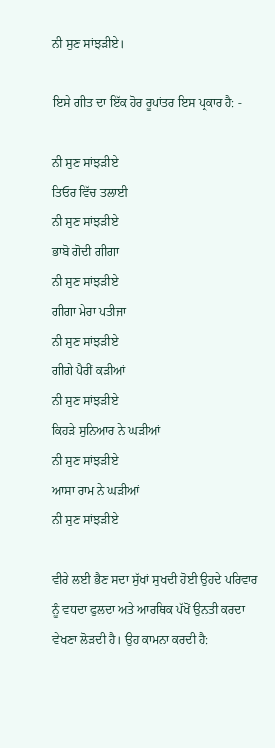ਨੀ ਸੁਣ ਸਾਂਝੜੀਏ।

ਇਸੇ ਗੀਤ ਦਾ ਇੱਕ ਹੋਰ ਰੂਪਾਂਤਰ ਇਸ ਪ੍ਰਕਾਰ ਹੈ: -

ਨੀ ਸੁਣ ਸਾਂਝੜੀਏ
ਤਿਓਰ ਵਿੱਚ ਤਲਾਈ
ਨੀ ਸੁਣ ਸਾਂਝੜੀਏ
ਭਾਬੋ ਗੋਦੀ ਗੀਗਾ
ਨੀ ਸੁਣ ਸਾਂਝੜੀਏ
ਗੀਗਾ ਮੇਰਾ ਪਤੀਜਾ
ਨੀ ਸੁਣ ਸਾਂਝੜੀਏ
ਗੀਗੇ ਪੈਰੀਂ ਕੜੀਆਂ
ਨੀ ਸੁਣ ਸਾਂਝੜੀਏ
ਕਿਹੜੇ ਸੁਨਿਆਰ ਨੇ ਘੜੀਆਂ
ਨੀ ਸੁਣ ਸਾਂਝੜੀਏ
ਆਸਾ ਰਾਮ ਨੇ ਘੜੀਆਂ
ਨੀ ਸੁਣ ਸਾਂਝੜੀਏ

ਵੀਰੇ ਲਈ ਭੈਣ ਸਦਾ ਸੁੱਖਾਂ ਸੁਖਦੀ ਹੋਈ ਉਹਦੇ ਪਰਿਵਾਰ ਨੂੰ ਵਧਦਾ ਫੁਲਦਾ ਅਤੇ ਆਰਥਿਕ ਪੱਖੋਂ ਉਨਤੀ ਕਰਦਾ ਵੇਖਣਾ ਲੋੜਦੀ ਹੈ। ਉਹ ਕਾਮਨਾ ਕਰਦੀ ਹੈ: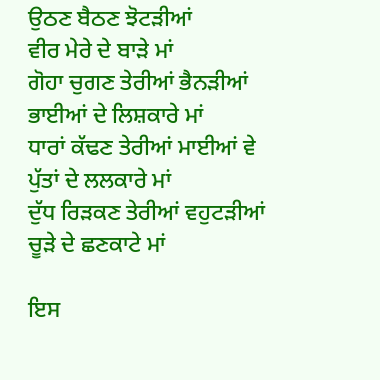ਉਠਣ ਬੈਠਣ ਝੋਟੜੀਆਂ
ਵੀਰ ਮੇਰੇ ਦੇ ਬਾੜੇ ਮਾਂ
ਗੋਹਾ ਚੁਗਣ ਤੇਰੀਆਂ ਭੈਨੜੀਆਂ
ਭਾਈਆਂ ਦੇ ਲਿਸ਼ਕਾਰੇ ਮਾਂ
ਧਾਰਾਂ ਕੱਢਣ ਤੇਰੀਆਂ ਮਾਈਆਂ ਵੇ
ਪੁੱਤਾਂ ਦੇ ਲਲਕਾਰੇ ਮਾਂ
ਦੁੱਧ ਰਿੜਕਣ ਤੇਰੀਆਂ ਵਹੁਟੜੀਆਂ
ਚੂੜੇ ਦੇ ਛਣਕਾਟੇ ਮਾਂ

ਇਸ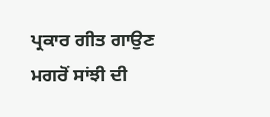ਪ੍ਰਕਾਰ ਗੀਤ ਗਾਉਣ ਮਗਰੋਂ ਸਾਂਝੀ ਦੀ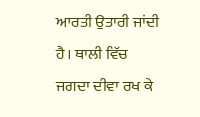ਆਰਤੀ ਉਤਾਰੀ ਜਾਂਦੀ ਹੈ। ਥਾਲੀ ਵਿੱਚ ਜਗਦਾ ਦੀਵਾ ਰਖ ਕੇ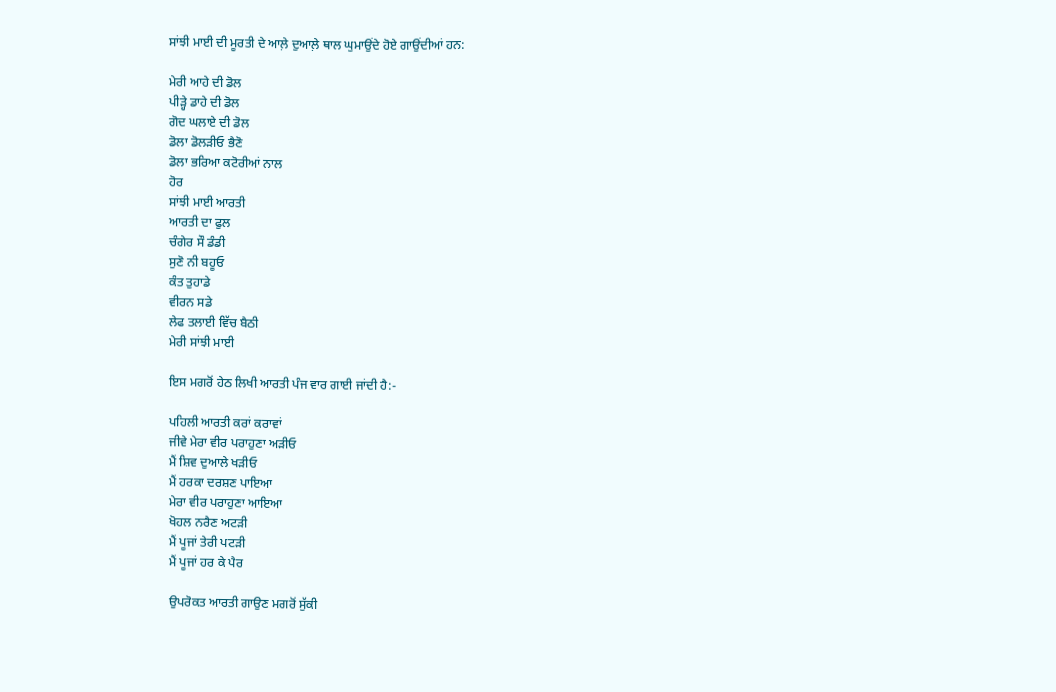ਸਾਂਝੀ ਮਾਈ ਦੀ ਮੂਰਤੀ ਦੇ ਆਲ਼ੇ ਦੁਆਲ਼ੇ ਥਾਲ ਘੁਮਾਉਂਦੇ ਹੋਏ ਗਾਉਂਦੀਆਂ ਹਨ:

ਮੇਰੀ ਆਹੇ ਦੀ ਡੋਲ
ਪੀੜ੍ਹੇ ਡਾਹੇ ਦੀ ਡੋਲ
ਗੋਦ ਘਲਾਏ ਦੀ ਡੋਲ
ਡੋਲਾ ਡੋਲੜੀਓ ਭੈਣੋ
ਡੋਲਾ ਭਰਿਆ ਕਟੋਰੀਆਂ ਨਾਲ
ਹੋਰ
ਸਾਂਝੀ ਮਾਈ ਆਰਤੀ
ਆਰਤੀ ਦਾ ਫੁਲ
ਚੰਗੇਰ ਸੌ ਡੰਡੀ
ਸੁਣੋ ਨੀ ਬਹੂਓ
ਕੰਤ ਤੁਹਾਡੇ
ਵੀਰਨ ਸਡੇ
ਲੇਫ ਤਲਾਈ ਵਿੱਚ ਬੈਠੀ
ਮੇਰੀ ਸਾਂਝੀ ਮਾਈ

ਇਸ ਮਗਰੋਂ ਹੇਠ ਲਿਖੀ ਆਰਤੀ ਪੰਜ ਵਾਰ ਗਾਈ ਜਾਂਦੀ ਹੈ:-

ਪਹਿਲੀ ਆਰਤੀ ਕਰਾਂ ਕਰਾਵਾਂ
ਜੀਵੇ ਮੇਰਾ ਵੀਰ ਪਰਾਹੁਣਾ ਅੜੀਓ
ਮੈਂ ਸ਼ਿਵ ਦੁਆਲੇ ਖੜੀਓ
ਮੈਂ ਹਰਕਾ ਦਰਸ਼ਣ ਪਾਇਆ
ਮੇਰਾ ਵੀਰ ਪਰਾਹੁਣਾ ਆਇਆ
ਖੋਹਲ ਨਰੈਣ ਅਟੜੀ
ਮੈਂ ਪੂਜਾਂ ਤੇਰੀ ਪਟੜੀ
ਮੈਂ ਪੂਜਾਂ ਹਰ ਕੇ ਪੈਰ

ਉਪਰੋਕਤ ਆਰਤੀ ਗਾਉਣ ਮਗਰੋਂ ਸੁੱਕੀ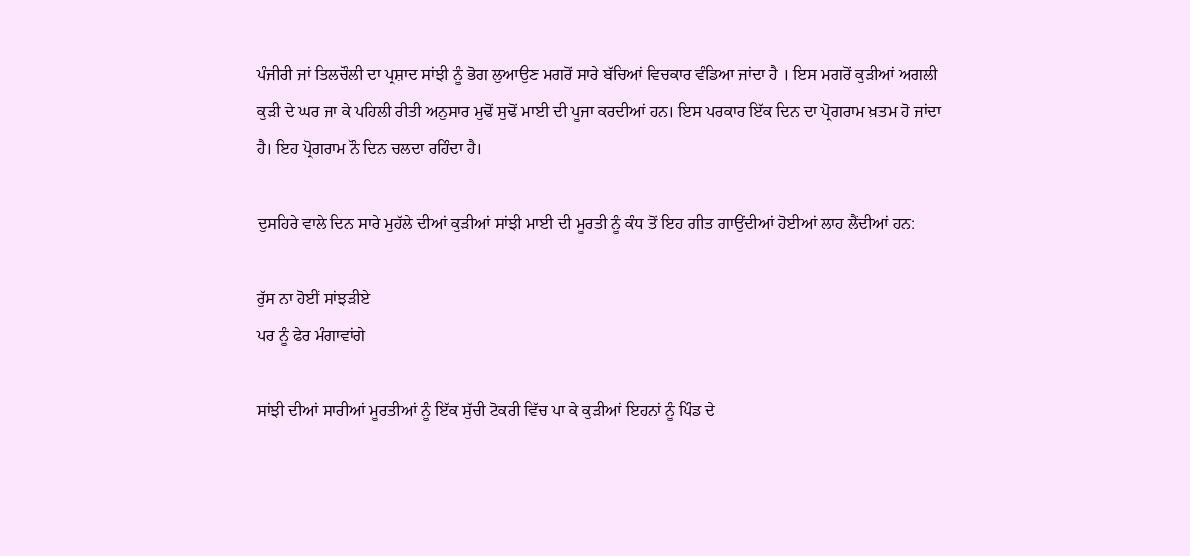ਪੰਜੀਰੀ ਜਾਂ ਤਿਲਚੌਲੀ ਦਾ ਪ੍ਰਸ਼ਾਦ ਸਾਂਝੀ ਨੂੰ ਭੋਗ ਲੁਆਉਣ ਮਗਰੋਂ ਸਾਰੇ ਬੱਚਿਆਂ ਵਿਚਕਾਰ ਵੰਡਿਆ ਜਾਂਦਾ ਹੈ । ਇਸ ਮਗਰੋਂ ਕੁੜੀਆਂ ਅਗਲੀ ਕੁੜੀ ਦੇ ਘਰ ਜਾ ਕੇ ਪਹਿਲੀ ਰੀਤੀ ਅਨੁਸਾਰ ਮੁਢੋਂ ਸੁਢੋਂ ਮਾਈ ਦੀ ਪੂਜਾ ਕਰਦੀਆਂ ਹਨ। ਇਸ ਪਰਕਾਰ ਇੱਕ ਦਿਨ ਦਾ ਪ੍ਰੋਗਰਾਮ ਖ਼ਤਮ ਹੋ ਜਾਂਦਾ ਹੈ। ਇਹ ਪ੍ਰੋਗਰਾਮ ਨੌ ਦਿਨ ਚਲਦਾ ਰਹਿੰਦਾ ਹੈ।

ਦੁਸਹਿਰੇ ਵਾਲੇ ਦਿਨ ਸਾਰੇ ਮੁਹੱਲੇ ਦੀਆਂ ਕੁੜੀਆਂ ਸਾਂਝੀ ਮਾਈ ਦੀ ਮੂਰਤੀ ਨੂੰ ਕੰਧ ਤੋਂ ਇਹ ਗੀਤ ਗਾਉਂਦੀਆਂ ਹੋਈਆਂ ਲਾਹ ਲੈਂਦੀਆਂ ਹਨ:

ਰੁੱਸ ਨਾ ਹੋਈਂ ਸਾਂਝੜੀਏ
ਪਰ ਨੂੰ ਫੇਰ ਮੰਗਾਵਾਂਗੇ

ਸਾਂਝੀ ਦੀਆਂ ਸਾਰੀਆਂ ਮੂਰਤੀਆਂ ਨੂੰ ਇੱਕ ਸੁੱਚੀ ਟੋਕਰੀ ਵਿੱਚ ਪਾ ਕੇ ਕੁੜੀਆਂ ਇਹਨਾਂ ਨੂੰ ਪਿੰਡ ਦੇ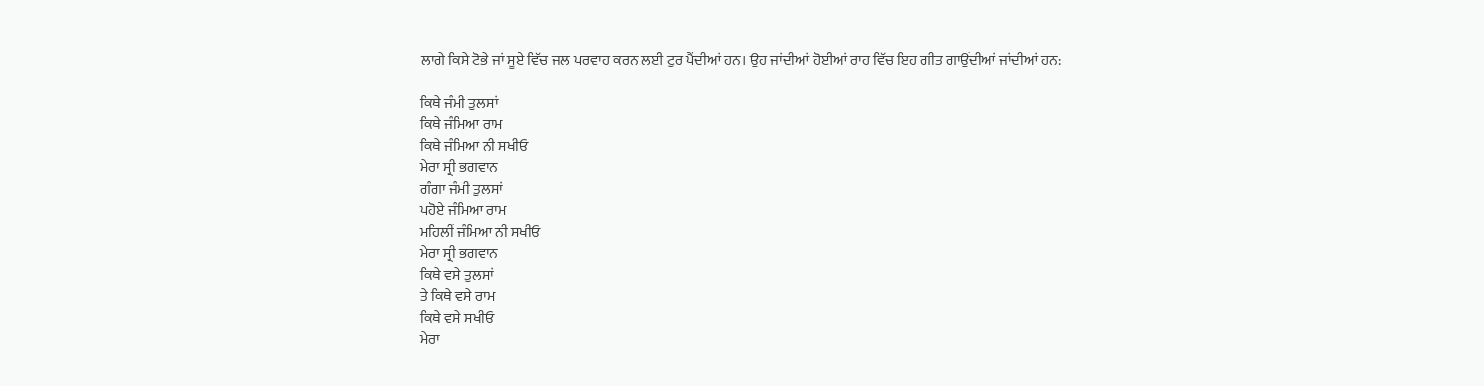ਲਾਗੇ ਕਿਸੇ ਟੋਭੇ ਜਾਂ ਸੂਏ ਵਿੱਚ ਜਲ ਪਰਵਾਹ ਕਰਨ ਲਈ ਟੁਰ ਪੈਂਦੀਆਂ ਹਨ। ਉਹ ਜਾਂਦੀਆਂ ਹੋਈਆਂ ਰਾਹ ਵਿੱਚ ਇਹ ਗੀਤ ਗਾਉਂਦੀਆਂ ਜਾਂਦੀਆਂ ਹਨ:

ਕਿਥੇ ਜੰਮੀ ਤੁਲਸਾਂ
ਕਿਥੇ ਜੰਮਿਆ ਰਾਮ
ਕਿਥੇ ਜੰਮਿਆ ਨੀ ਸਖੀਓ
ਮੇਰਾ ਸ੍ਰੀ ਭਗਵਾਨ
ਗੰਗਾ ਜੰਮੀ ਤੁਲਸਾਂ
ਪਹੋਏ ਜੰਮਿਆ ਰਾਮ
ਮਹਿਲੀਂ ਜੰਮਿਆ ਨੀ ਸਖੀਓ
ਮੇਰਾ ਸ੍ਰੀ ਭਗਵਾਨ
ਕਿਥੇ ਵਸੇ ਤੁਲਸਾਂ
ਤੇ ਕਿਥੇ ਵਸੇ ਰਾਮ
ਕਿਥੇ ਵਸੇ ਸਖੀਓ
ਮੇਰਾ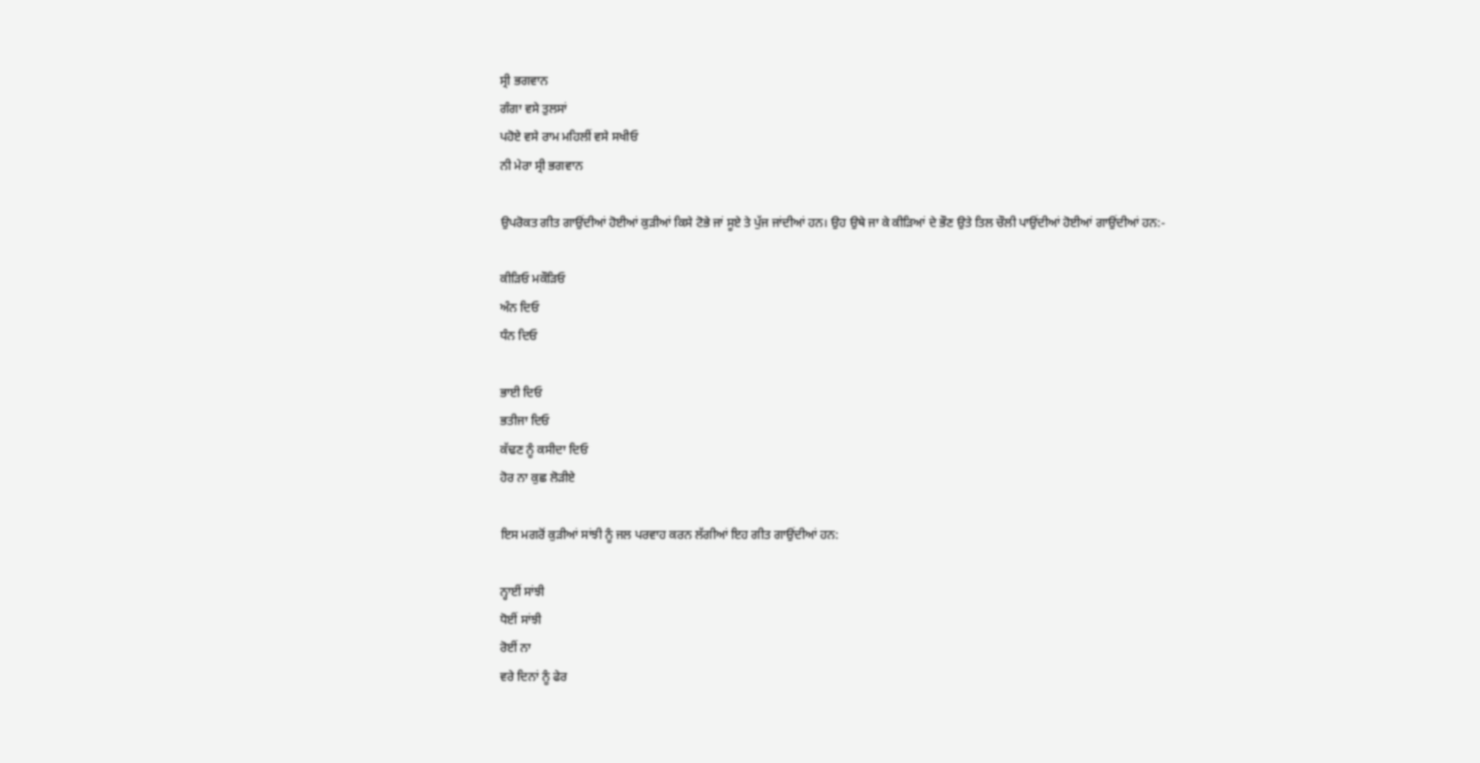ਸ੍ਰੀ ਭਗਵਾਨ
ਗੰਗਾ ਵਸੇ ਤੁਲਸਾਂ
ਪਹੋਏ ਵਸੇ ਰਾਮ ਮਹਿਲੀਂ ਵਸੇ ਸਖੀਓ
ਨੀ ਮੇਰਾ ਸ੍ਰੀ ਭਗਵਾਨ

ਉਪਰੋਕਤ ਗੀਤ ਗਾਉਂਦੀਆਂ ਹੋਈਆਂ ਕੁੜੀਆਂ ਕਿਸੇ ਟੋਭੇ ਜਾਂ ਸੂਏ ਤੇ ਪੁੱਜ ਜਾਂਦੀਆਂ ਹਨ। ਉਹ ਉਥੇ ਜਾ ਕੇ ਕੀੜਿਆਂ ਦੇ ਭੌਣ ਉਤੇ ਤਿਲ ਚੌਲੀ ਪਾਉਂਦੀਆਂ ਹੋਈਆਂ ਗਾਉਂਦੀਆਂ ਹਨ:-

ਕੀੜਿਓ ਮਕੌੜਿਓ
ਅੰਨ ਦਿਓ
ਧੰਨ ਦਿਓ

ਭਾਈ ਦਿਓ
ਭਤੀਜਾ ਦਿਓ
ਕੱਢਣ ਨੂੰ ਕਸੀਦਾ ਦਿਓ
ਹੋਰ ਨਾ ਕੁਛ ਲੋੜੀਏ

ਇਸ ਮਗਰੋਂ ਕੁੜੀਆਂ ਸਾਂਝੀ ਨੂੰ ਜਲ ਪਰਵਾਹ ਕਰਨ ਲੱਗੀਆਂ ਇਹ ਗੀਤ ਗਾਉਂਦੀਆਂ ਹਨ:

ਨ੍ਹਾਈਂ ਸਾਂਝੀ
ਧੋਈਂ ਸਾਂਝੀ
ਰੋਈਂ ਨਾ
ਵਰੇ ਦਿਨਾਂ ਨੂੰ ਫੇਰ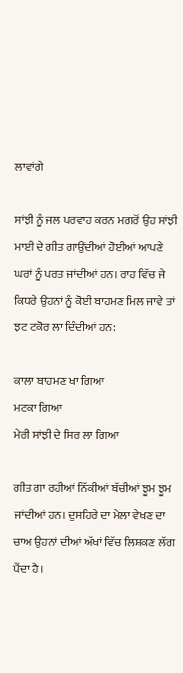ਲਾਵਾਂਗੇ

ਸਾਂਝੀ ਨੂੰ ਜਲ ਪਰਵਾਹ ਕਰਨ ਮਗਰੋਂ ਉਹ ਸਾਂਝੀ ਮਾਈ ਦੇ ਗੀਤ ਗਾਉਂਦੀਆਂ ਹੋਈਆਂ ਆਪਣੇ ਘਰਾਂ ਨੂੰ ਪਰਤ ਜਾਂਦੀਆਂ ਹਨ। ਰਾਹ ਵਿੱਚ ਜੇ ਕਿਧਰੇ ਉਹਨਾਂ ਨੂੰ ਕੋਈ ਬਾਹਮਣ ਮਿਲ ਜਾਵੇ ਤਾਂ ਝਟ ਟਕੋਰ ਲਾ ਦਿੰਦੀਆਂ ਹਨ:

ਕਾਲਾ ਬਾਹਮਣ ਖਾ ਗਿਆ
ਮਟਕਾ ਗਿਆ
ਮੇਰੀ ਸਾਂਝੀ ਦੇ ਸਿਰ ਲਾ ਗਿਆ

ਗੀਤ ਗਾ ਰਹੀਆਂ ਨਿੱਕੀਆਂ ਬੱਚੀਆਂ ਝੂਮ ਝੂਮ ਜਾਂਦੀਆਂ ਹਨ। ਦੁਸਹਿਰੇ ਦਾ ਮੇਲਾ ਵੇਖਣ ਦਾ ਚਾਅ ਉਹਨਾਂ ਦੀਆਂ ਅੱਖਾਂ ਵਿੱਚ ਲਿਸ਼ਕਣ ਲੱਗ ਪੈਂਦਾ ਹੈ।